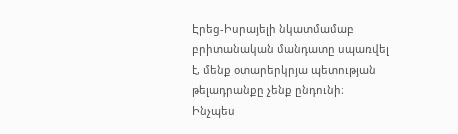Էրեց-Իսրայելի նկատմամաբ բրիտանական մանդատը սպառվել է, մենք օտարերկրյա պետության թելադրանքը չենք ընդունի։
Ինչպես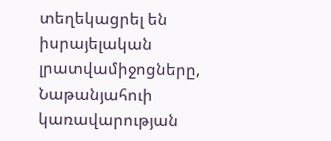տեղեկացրել են իսրայելական լրատվամիջոցները, Նաթանյահուի կառավարության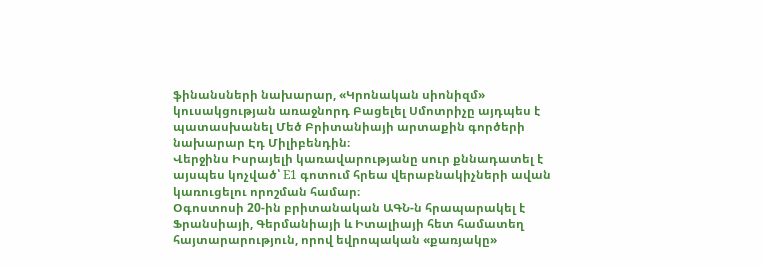ֆինանսների նախարար, «Կրոնական սիոնիզմ» կուսակցության առաջնորդ Բացելել Սմոտրիչը այդպես է պատասխանել Մեծ Բրիտանիայի արտաքին գործերի նախարար Էդ Միլիբենդին։
Վերջինս Իսրայելի կառավարությանը սուր քննադատել է այսպես կոչված՝ E1 գոտում հրեա վերաբնակիչների ավան կառուցելու որոշման համար։
Օգոստոսի 20-ին բրիտանական ԱԳՆ-ն հրապարակել է Ֆրանսիայի, Գերմանիայի և Իտալիայի հետ համատեղ հայտարարություն, որով եվրոպական «քառյակը»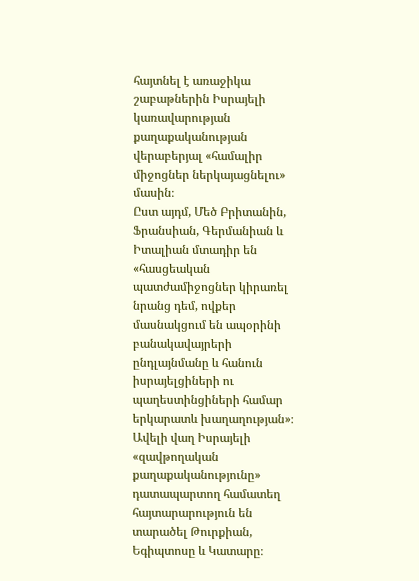հայտնել է առաջիկա շաբաթներին Իսրայելի կառավարության քաղաքականության վերաբերյալ «համալիր միջոցներ ներկայացնելու» մասին։
Ըստ այդմ, Մեծ Բրիտանին, Ֆրանսիան, Գերմանիան և Իտալիան մտադիր են «հասցեական պատժամիջոցներ կիրառել նրանց դեմ, ովքեր մասնակցում են ապօրինի բանակավայրերի ընդլայնմանը և հանուն իսրայելցիների ու պաղեստինցիների համար երկարատև խաղաղության»։
Ավելի վաղ Իսրայելի «զավթողական քաղաքականությունը» դատապարտող համատեղ հայտարարություն են տարածել Թուրքիան, Եգիպտոսը և Կատարը։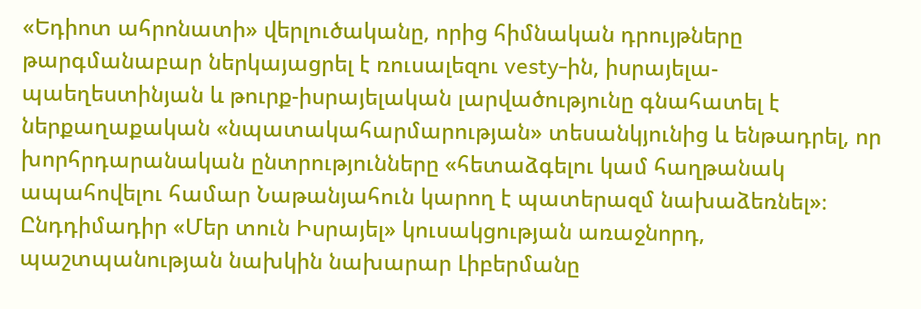«Եդիոտ ահրոնատի» վերլուծականը, որից հիմնական դրույթները թարգմանաբար ներկայացրել է ռուսալեզու vesty-ին, իսրայելա-պաեղեստինյան և թուրք-իսրայելական լարվածությունը գնահատել է ներքաղաքական «նպատակահարմարության» տեսանկյունից և ենթադրել, որ խորհրդարանական ընտրությունները «հետաձգելու կամ հաղթանակ ապահովելու համար Նաթանյահուն կարող է պատերազմ նախաձեռնել»։
Ընդդիմադիր «Մեր տուն Իսրայել» կուսակցության առաջնորդ, պաշտպանության նախկին նախարար Լիբերմանը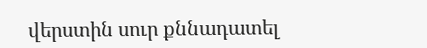վերստին սուր քննադատել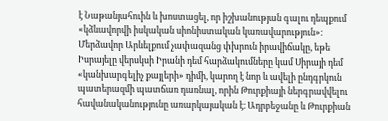է Նաթանյահուին և խոստացել, որ իշխանության գալու դեպքում «կձևավորվի իսկական սիոնիստական կառավարություն»։
Մերձավոր Արևելքում չափազանց փխրուն իրավիճակը, եթե Իսրայելը վերսկսի Իրանի դեմ հարձակումները կամ Սիրայի դեմ «կանխարգելիչ քայլերի» դիմի, կարող է նոր և ավելի ընդգրկուն պատերազմի պատճառ դառնալ, որին Թուրքիայի ներգրավվելու հավանականությունը առարկայական է։ Ադրբեջանը և Թուրքիան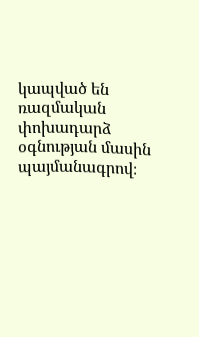կապված են ռազմական փոխադարձ օգնության մասին պայմանագրով։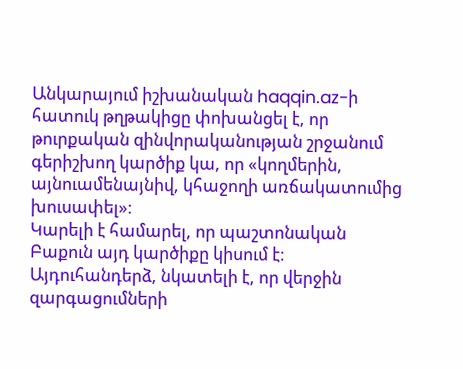Անկարայում իշխանական haqqin.az-ի հատուկ թղթակիցը փոխանցել է, որ թուրքական զինվորականության շրջանում գերիշխող կարծիք կա, որ «կողմերին, այնուամենայնիվ, կհաջողի առճակատումից խուսափել»։
Կարելի է համարել, որ պաշտոնական Բաքուն այդ կարծիքը կիսում է։ Այդուհանդերձ, նկատելի է, որ վերջին զարգացումների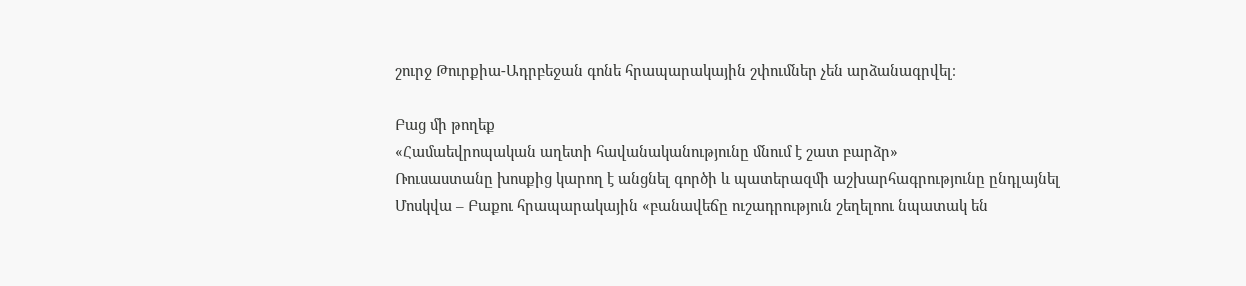շուրջ Թուրքիա-Ադրբեջան գոնե հրապարակային շփումներ չեն արձանագրվել։

Բաց մի թողեք
«Համաեվրոպական աղետի հավանականությունը մնում է շատ բարձր»
Ռուսաստանը խոսքից կարող է անցնել գործի և պատերազմի աշխարհագրությունը ընդլայնել
Մոսկվա – Բաքու հրապարակային «բանավեճը ուշադրություն շեղելոու նպատակ են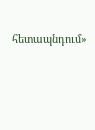հետապնդում»